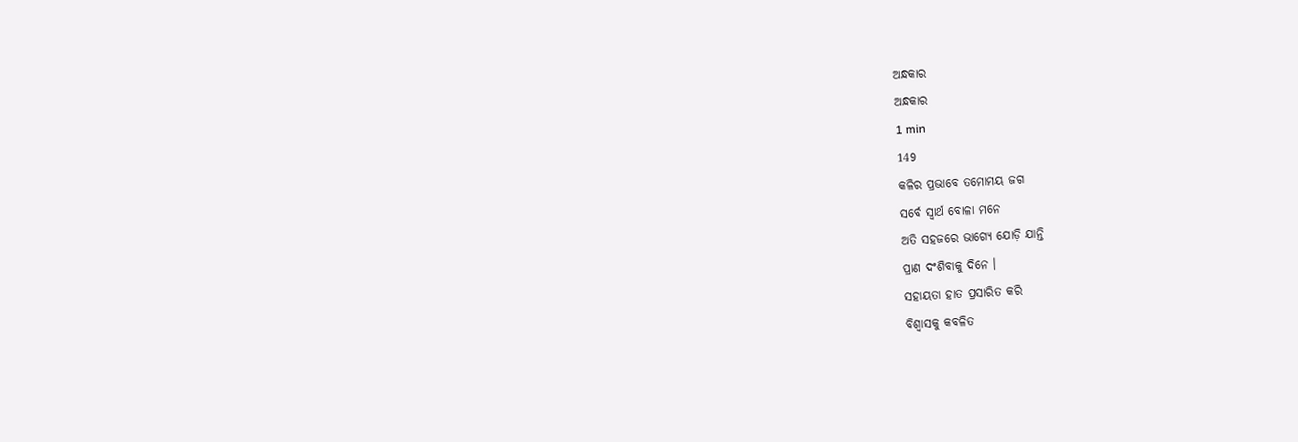ଅନ୍ଧକାର
ଅନ୍ଧକାର
1 min
149
କଳିର ପ୍ରଭାବେ ତମୋମୟ ଜଗ
ସର୍ବେ ସ୍ୱାର୍ଥ ବୋଳା ମନେ
ଅତି ସହଜରେ ଭାଗ୍ୟେ ଯୋଡ଼ି ଯାନ୍ତି
ପ୍ରାଣ ଦଂଶିବାକୁ ଦିନେ ।
ସହାୟତା ହାତ ପ୍ରସାରିତ କରି
ବିଶ୍ଵାସକୁ କବଳିତ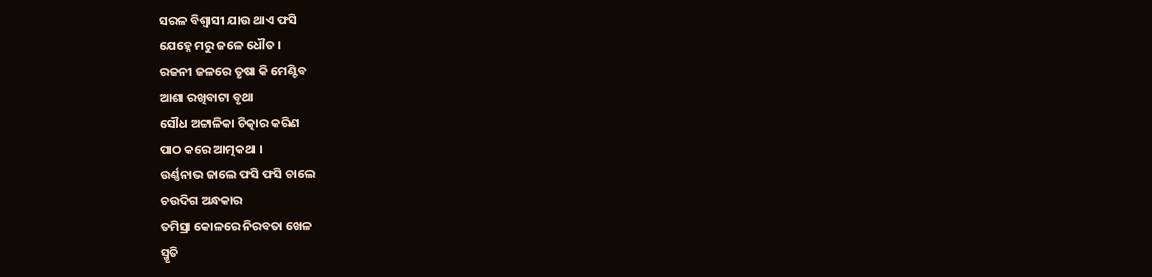ସରଳ ବିଶ୍ୱାସୀ ଯାଉ ଥାଏ ଫସି
ଯେହ୍ନେ ମରୁ ଜଳେ ଧୌତ ।
ରଜନୀ ଜଳରେ ତୃଷା କି ମେଣ୍ଟିବ
ଆଶା ରଖିବାଟା ବୃଥା
ସୌଧ ଅଟ୍ଟାଳିକା ଚିତ୍କାର କରିଣ
ପାଠ କରେ ଆତ୍ମକଥା ।
ଉର୍ଣ୍ଣନାଭ ଜାଲେ ଫସି ଫସି ଚାଲେ
ଚଉଦିଗ ଅନ୍ଧକାର
ତମିସ୍ରା କୋଳରେ ନିରବତା ଖେଳ
ସ୍ମୃତି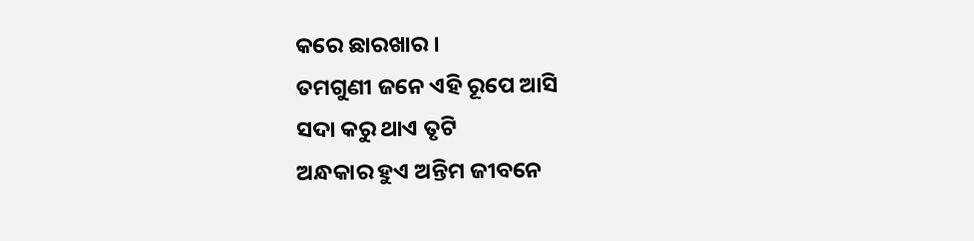କରେ ଛାରଖାର ।
ତମଗୁଣୀ ଜନେ ଏହି ରୂପେ ଆସି
ସଦା କରୁ ଥାଏ ତୃଟି
ଅନ୍ଧକାର ହୁଏ ଅନ୍ତିମ ଜୀବନେ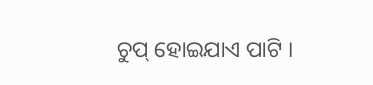ଚୁପ୍ ହୋଇଯାଏ ପାଟି ।